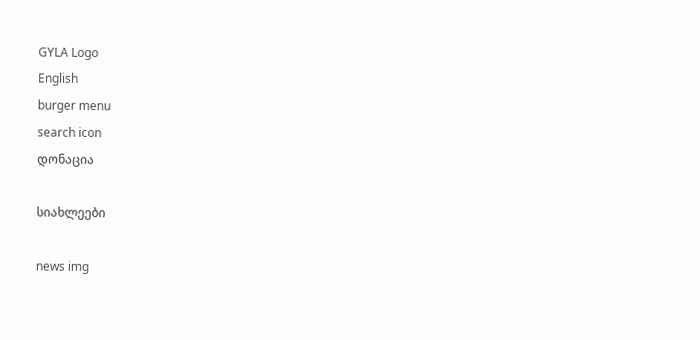GYLA Logo
English
burger menu
search icon
დონაცია

სიახლეები

news img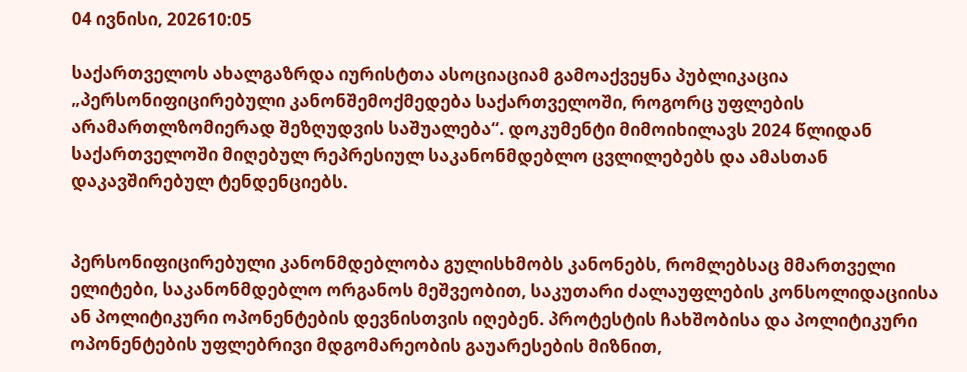04 ივნისი, 202610:05

საქართველოს ახალგაზრდა იურისტთა ასოციაციამ გამოაქვეყნა პუბლიკაცია „პერსონიფიცირებული კანონშემოქმედება საქართველოში, როგორც უფლების არამართლზომიერად შეზღუდვის საშუალება“. დოკუმენტი მიმოიხილავს 2024 წლიდან საქართველოში მიღებულ რეპრესიულ საკანონმდებლო ცვლილებებს და ამასთან დაკავშირებულ ტენდენციებს.


პერსონიფიცირებული კანონმდებლობა გულისხმობს კანონებს, რომლებსაც მმართველი ელიტები, საკანონმდებლო ორგანოს მეშვეობით, საკუთარი ძალაუფლების კონსოლიდაციისა ან პოლიტიკური ოპონენტების დევნისთვის იღებენ. პროტესტის ჩახშობისა და პოლიტიკური ოპონენტების უფლებრივი მდგომარეობის გაუარესების მიზნით,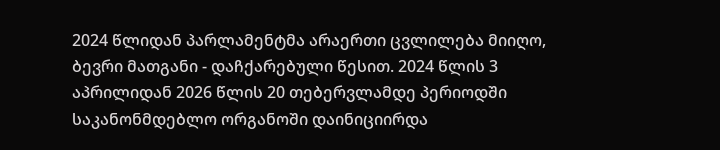2024 წლიდან პარლამენტმა არაერთი ცვლილება მიიღო, ბევრი მათგანი - დაჩქარებული წესით. 2024 წლის 3 აპრილიდან 2026 წლის 20 თებერვლამდე პერიოდში საკანონმდებლო ორგანოში დაინიციირდა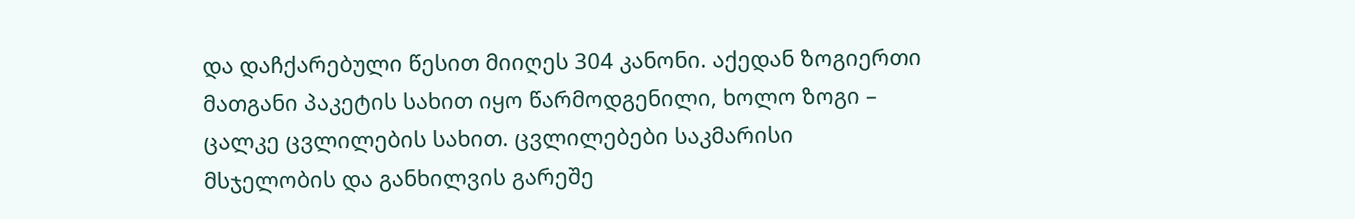და დაჩქარებული წესით მიიღეს 304 კანონი. აქედან ზოგიერთი მათგანი პაკეტის სახით იყო წარმოდგენილი, ხოლო ზოგი – ცალკე ცვლილების სახით. ცვლილებები საკმარისი მსჯელობის და განხილვის გარეშე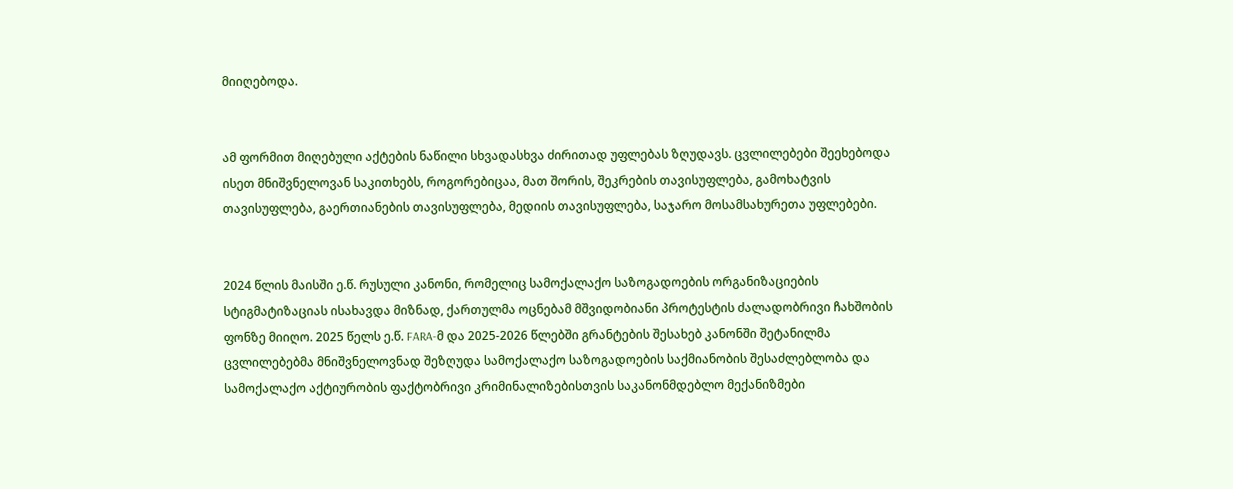მიიღებოდა.


ამ ფორმით მიღებული აქტების ნაწილი სხვადასხვა ძირითად უფლებას ზღუდავს. ცვლილებები შეეხებოდა ისეთ მნიშვნელოვან საკითხებს, როგორებიცაა, მათ შორის, შეკრების თავისუფლება, გამოხატვის თავისუფლება, გაერთიანების თავისუფლება, მედიის თავისუფლება, საჯარო მოსამსახურეთა უფლებები.


2024 წლის მაისში ე.წ. რუსული კანონი, რომელიც სამოქალაქო საზოგადოების ორგანიზაციების სტიგმატიზაციას ისახავდა მიზნად, ქართულმა ოცნებამ მშვიდობიანი პროტესტის ძალადობრივი ჩახშობის ფონზე მიიღო. 2025 წელს ე.წ. FARA-მ და 2025-2026 წლებში გრანტების შესახებ კანონში შეტანილმა ცვლილებებმა მნიშვნელოვნად შეზღუდა სამოქალაქო საზოგადოების საქმიანობის შესაძლებლობა და სამოქალაქო აქტიურობის ფაქტობრივი კრიმინალიზებისთვის საკანონმდებლო მექანიზმები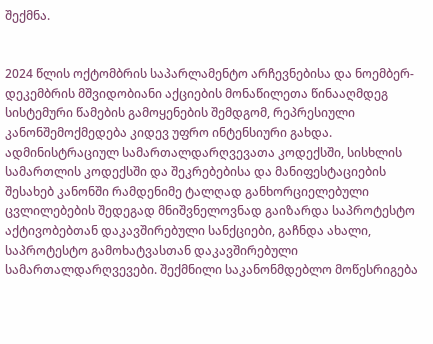შექმნა.


2024 წლის ოქტომბრის საპარლამენტო არჩევნებისა და ნოემბერ-დეკემბრის მშვიდობიანი აქციების მონაწილეთა წინააღმდეგ სისტემური წამების გამოყენების შემდგომ, რეპრესიული კანონშემოქმედება კიდევ უფრო ინტენსიური გახდა. ადმინისტრაციულ სამართალდარღვევათა კოდექსში, სისხლის სამართლის კოდექსში და შეკრებებისა და მანიფესტაციების შესახებ კანონში რამდენიმე ტალღად განხორციელებული ცვლილებების შედეგად მნიშვნელოვნად გაიზარდა საპროტესტო აქტივობებთან დაკავშირებული სანქციები, გაჩნდა ახალი, საპროტესტო გამოხატვასთან დაკავშირებული სამართალდარღვევები. შექმნილი საკანონმდებლო მოწესრიგება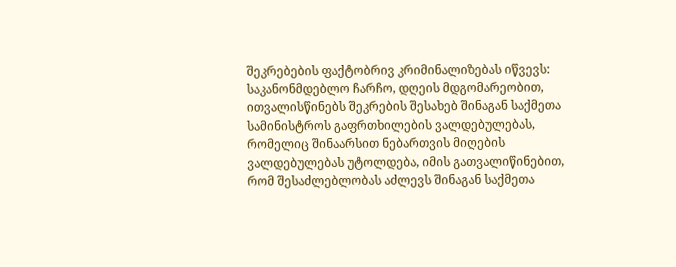შეკრებების ფაქტობრივ კრიმინალიზებას იწვევს: საკანონმდებლო ჩარჩო, დღეის მდგომარეობით, ითვალისწინებს შეკრების შესახებ შინაგან საქმეთა სამინისტროს გაფრთხილების ვალდებულებას, რომელიც შინაარსით ნებართვის მიღების ვალდებულებას უტოლდება, იმის გათვალიწინებით, რომ შესაძლებლობას აძლევს შინაგან საქმეთა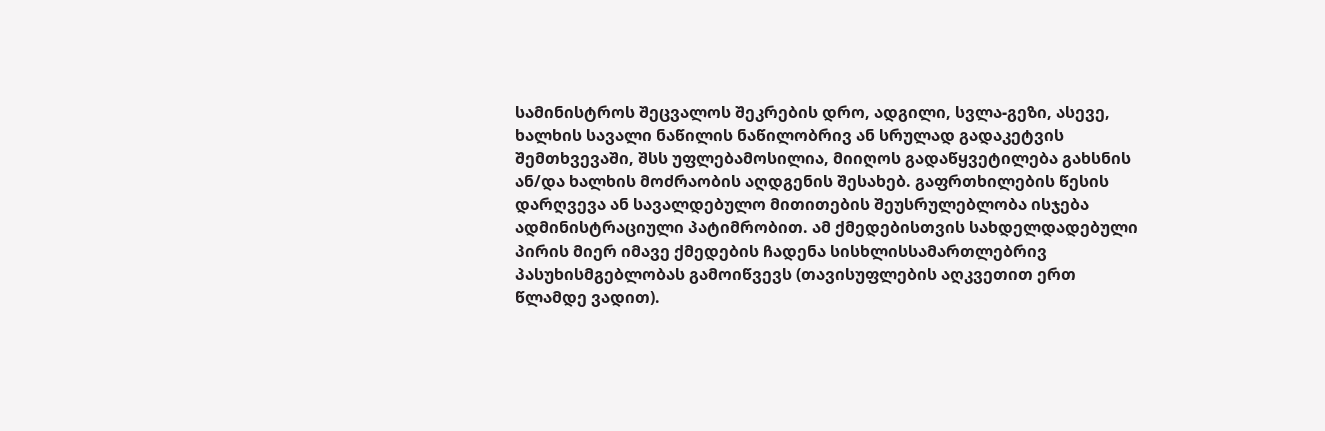სამინისტროს შეცვალოს შეკრების დრო, ადგილი, სვლა-გეზი, ასევე, ხალხის სავალი ნაწილის ნაწილობრივ ან სრულად გადაკეტვის შემთხვევაში, შსს უფლებამოსილია, მიიღოს გადაწყვეტილება გახსნის ან/და ხალხის მოძრაობის აღდგენის შესახებ. გაფრთხილების წესის დარღვევა ან სავალდებულო მითითების შეუსრულებლობა ისჯება ადმინისტრაციული პატიმრობით. ამ ქმედებისთვის სახდელდადებული პირის მიერ იმავე ქმედების ჩადენა სისხლისსამართლებრივ პასუხისმგებლობას გამოიწვევს (თავისუფლების აღკვეთით ერთ წლამდე ვადით).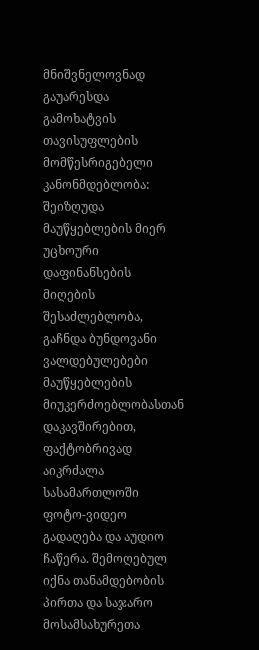მნიშვნელოვნად გაუარესდა გამოხატვის თავისუფლების მომწესრიგებელი კანონმდებლობა: შეიზღუდა მაუწყებლების მიერ უცხოური დაფინანსების მიღების შესაძლებლობა, გაჩნდა ბუნდოვანი ვალდებულებები მაუწყებლების მიუკერძოებლობასთან დაკავშირებით, ფაქტობრივად აიკრძალა სასამართლოში ფოტო-ვიდეო გადაღება და აუდიო ჩაწერა. შემოღებულ იქნა თანამდებობის პირთა და საჯარო მოსამსახურეთა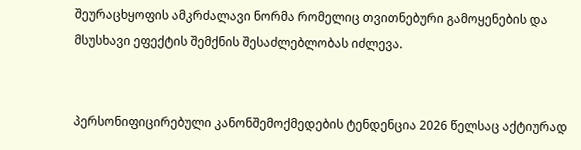შეურაცხყოფის ამკრძალავი ნორმა რომელიც თვითნებური გამოყენების და მსუსხავი ეფექტის შემქნის შესაძლებლობას იძლევა.


პერსონიფიცირებული კანონშემოქმედების ტენდენცია 2026 წელსაც აქტიურად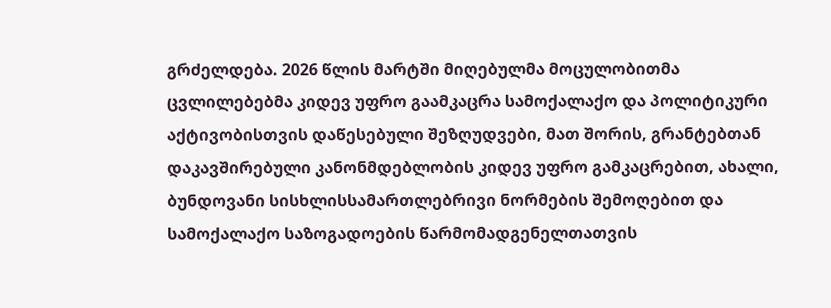გრძელდება. 2026 წლის მარტში მიღებულმა მოცულობითმა ცვლილებებმა კიდევ უფრო გაამკაცრა სამოქალაქო და პოლიტიკური აქტივობისთვის დაწესებული შეზღუდვები, მათ შორის, გრანტებთან დაკავშირებული კანონმდებლობის კიდევ უფრო გამკაცრებით, ახალი, ბუნდოვანი სისხლისსამართლებრივი ნორმების შემოღებით და სამოქალაქო საზოგადოების წარმომადგენელთათვის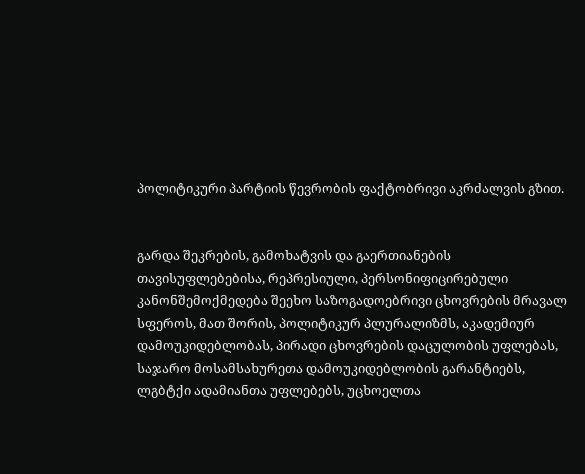პოლიტიკური პარტიის წევრობის ფაქტობრივი აკრძალვის გზით.


გარდა შეკრების, გამოხატვის და გაერთიანების თავისუფლებებისა, რეპრესიული, პერსონიფიცირებული კანონშემოქმედება შეეხო საზოგადოებრივი ცხოვრების მრავალ სფეროს, მათ შორის, პოლიტიკურ პლურალიზმს, აკადემიურ დამოუკიდებლობას, პირადი ცხოვრების დაცულობის უფლებას, საჯარო მოსამსახურეთა დამოუკიდებლობის გარანტიებს, ლგბტქი ადამიანთა უფლებებს, უცხოელთა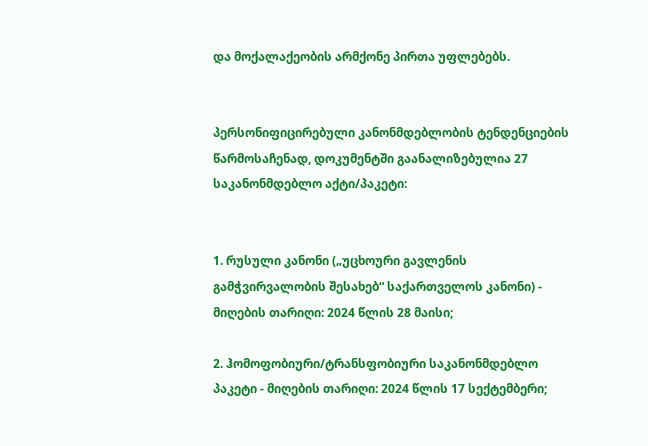და მოქალაქეობის არმქონე პირთა უფლებებს.


პერსონიფიცირებული კანონმდებლობის ტენდენციების წარმოსაჩენად, დოკუმენტში გაანალიზებულია 27 საკანონმდებლო აქტი/პაკეტი:


1. რუსული კანონი („უცხოური გავლენის გამჭვირვალობის შესახებ“ საქართველოს კანონი) - მიღების თარიღი: 2024 წლის 28 მაისი;

2. ჰომოფობიური/ტრანსფობიური საკანონმდებლო პაკეტი - მიღების თარიღი: 2024 წლის 17 სექტემბერი;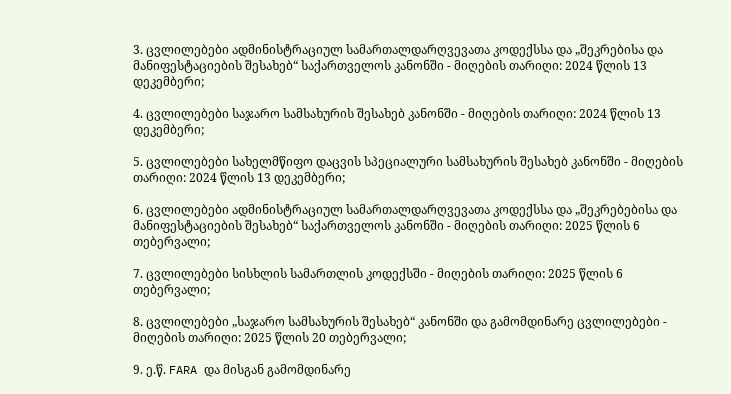3. ცვლილებები ადმინისტრაციულ სამართალდარღვევათა კოდექსსა და „შეკრებისა და მანიფესტაციების შესახებ“ საქართველოს კანონში - მიღების თარიღი: 2024 წლის 13 დეკემბერი;

4. ცვლილებები საჯარო სამსახურის შესახებ კანონში - მიღების თარიღი: 2024 წლის 13 დეკემბერი;

5. ცვლილებები სახელმწიფო დაცვის სპეციალური სამსახურის შესახებ კანონში - მიღების თარიღი: 2024 წლის 13 დეკემბერი;

6. ცვლილებები ადმინისტრაციულ სამართალდარღვევათა კოდექსსა და „შეკრებებისა და მანიფესტაციების შესახებ“ საქართველოს კანონში - მიღების თარიღი: 2025 წლის 6 თებერვალი;

7. ცვლილებები სისხლის სამართლის კოდექსში - მიღების თარიღი: 2025 წლის 6 თებერვალი;

8. ცვლილებები „საჯარო სამსახურის შესახებ“ კანონში და გამომდინარე ცვლილებები - მიღების თარიღი: 2025 წლის 20 თებერვალი;

9. ე.წ. FARA და მისგან გამომდინარე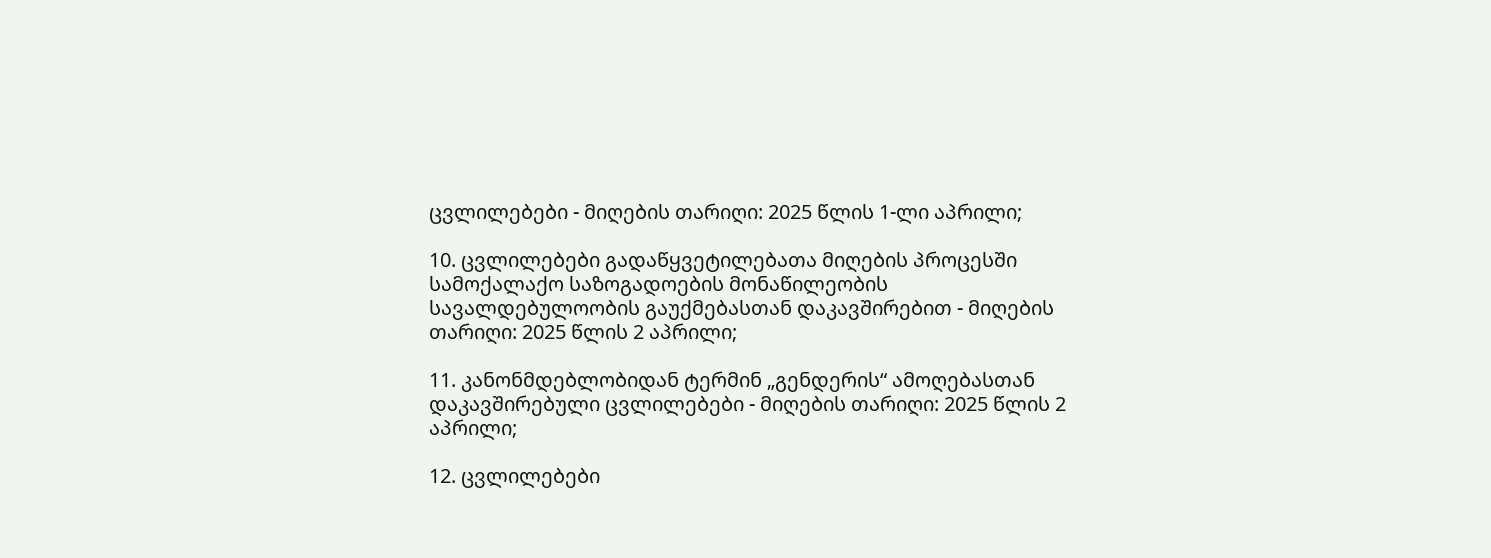ცვლილებები - მიღების თარიღი: 2025 წლის 1-ლი აპრილი;

10. ცვლილებები გადაწყვეტილებათა მიღების პროცესში სამოქალაქო საზოგადოების მონაწილეობის სავალდებულოობის გაუქმებასთან დაკავშირებით - მიღების თარიღი: 2025 წლის 2 აპრილი;

11. კანონმდებლობიდან ტერმინ „გენდერის“ ამოღებასთან დაკავშირებული ცვლილებები - მიღების თარიღი: 2025 წლის 2 აპრილი;

12. ცვლილებები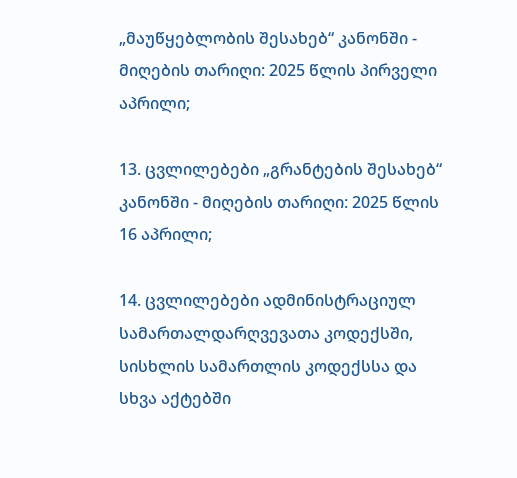„მაუწყებლობის შესახებ“ კანონში - მიღების თარიღი: 2025 წლის პირველი აპრილი;

13. ცვლილებები „გრანტების შესახებ“ კანონში - მიღების თარიღი: 2025 წლის 16 აპრილი;

14. ცვლილებები ადმინისტრაციულ სამართალდარღვევათა კოდექსში, სისხლის სამართლის კოდექსსა და სხვა აქტებში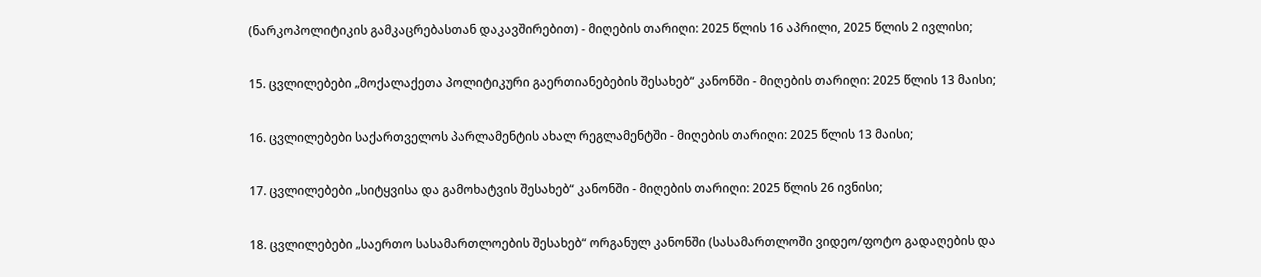(ნარკოპოლიტიკის გამკაცრებასთან დაკავშირებით) - მიღების თარიღი: 2025 წლის 16 აპრილი, 2025 წლის 2 ივლისი;

15. ცვლილებები „მოქალაქეთა პოლიტიკური გაერთიანებების შესახებ“ კანონში - მიღების თარიღი: 2025 წლის 13 მაისი;

16. ცვლილებები საქართველოს პარლამენტის ახალ რეგლამენტში - მიღების თარიღი: 2025 წლის 13 მაისი;

17. ცვლილებები „სიტყვისა და გამოხატვის შესახებ“ კანონში - მიღების თარიღი: 2025 წლის 26 ივნისი;

18. ცვლილებები „საერთო სასამართლოების შესახებ“ ორგანულ კანონში (სასამართლოში ვიდეო/ფოტო გადაღების და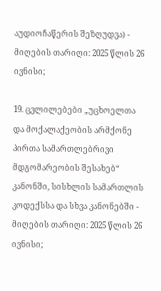აუდიოჩაწერის შეზღუდვა) - მიღების თარიღი: 2025 წლის 26 ივნისი;

19. ცვლილებები „უცხოელთა და მოქალაქეობის არმქონე პირთა სამართლებრივი მდგომარეობის შესახებ“ კანონში, სისხლის სამართლის კოდექსსა და სხვა კანონებში - მიღების თარიღი: 2025 წლის 26 ივნისი;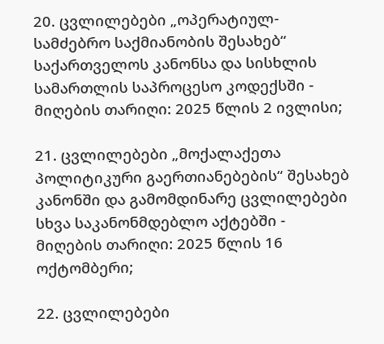20. ცვლილებები „ოპერატიულ-სამძებრო საქმიანობის შესახებ“ საქართველოს კანონსა და სისხლის სამართლის საპროცესო კოდექსში - მიღების თარიღი: 2025 წლის 2 ივლისი;

21. ცვლილებები „მოქალაქეთა პოლიტიკური გაერთიანებების“ შესახებ კანონში და გამომდინარე ცვლილებები სხვა საკანონმდებლო აქტებში - მიღების თარიღი: 2025 წლის 16 ოქტომბერი;

22. ცვლილებები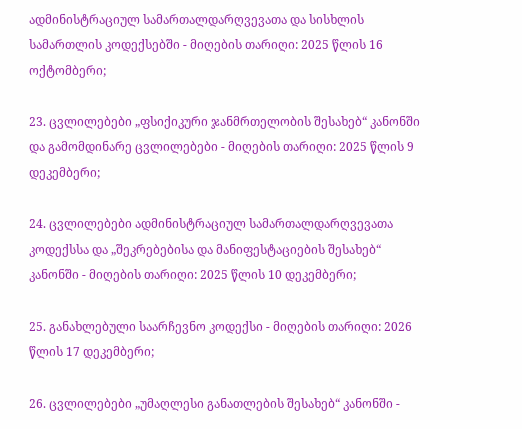ადმინისტრაციულ სამართალდარღვევათა და სისხლის სამართლის კოდექსებში - მიღების თარიღი: 2025 წლის 16 ოქტომბერი;

23. ცვლილებები „ფსიქიკური ჯანმრთელობის შესახებ“ კანონში და გამომდინარე ცვლილებები - მიღების თარიღი: 2025 წლის 9 დეკემბერი;

24. ცვლილებები ადმინისტრაციულ სამართალდარღვევათა კოდექსსა და „შეკრებებისა და მანიფესტაციების შესახებ“ კანონში - მიღების თარიღი: 2025 წლის 10 დეკემბერი;

25. განახლებული საარჩევნო კოდექსი - მიღების თარიღი: 2026 წლის 17 დეკემბერი;

26. ცვლილებები „უმაღლესი განათლების შესახებ“ კანონში -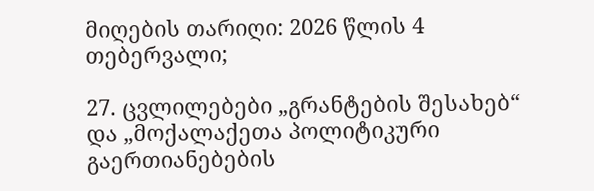მიღების თარიღი: 2026 წლის 4 თებერვალი;

27. ცვლილებები „გრანტების შესახებ“ და „მოქალაქეთა პოლიტიკური გაერთიანებების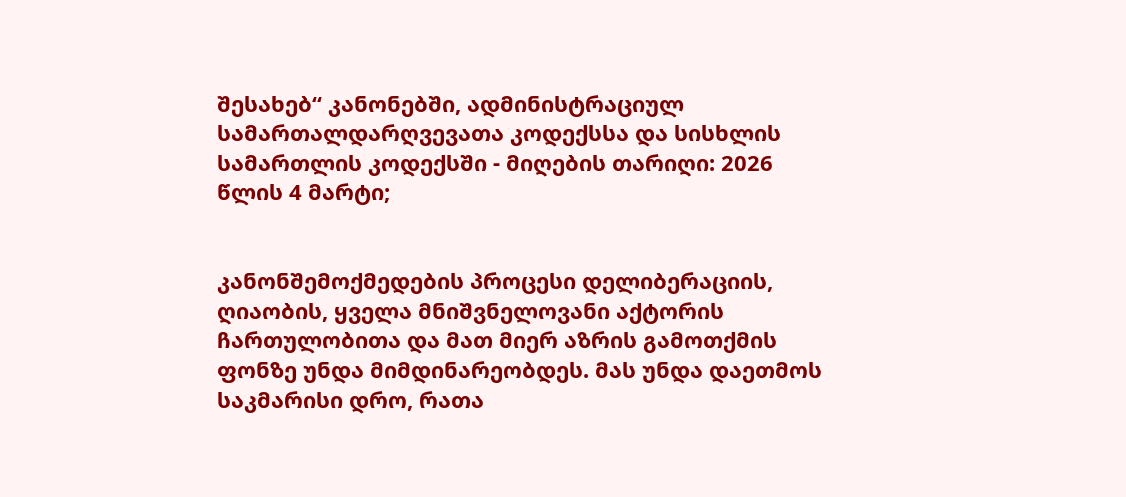შესახებ“ კანონებში, ადმინისტრაციულ სამართალდარღვევათა კოდექსსა და სისხლის სამართლის კოდექსში - მიღების თარიღი: 2026 წლის 4 მარტი;


კანონშემოქმედების პროცესი დელიბერაციის, ღიაობის, ყველა მნიშვნელოვანი აქტორის ჩართულობითა და მათ მიერ აზრის გამოთქმის ფონზე უნდა მიმდინარეობდეს. მას უნდა დაეთმოს საკმარისი დრო, რათა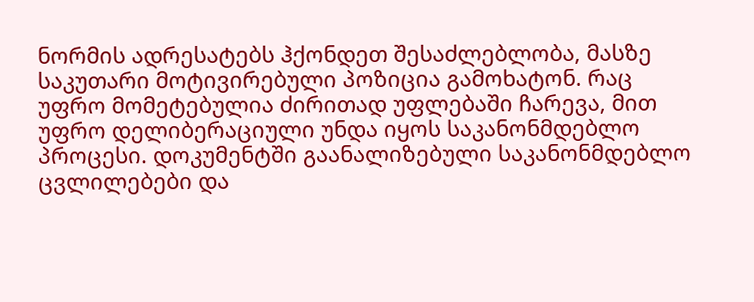ნორმის ადრესატებს ჰქონდეთ შესაძლებლობა, მასზე საკუთარი მოტივირებული პოზიცია გამოხატონ. რაც უფრო მომეტებულია ძირითად უფლებაში ჩარევა, მით უფრო დელიბერაციული უნდა იყოს საკანონმდებლო პროცესი. დოკუმენტში გაანალიზებული საკანონმდებლო ცვლილებები და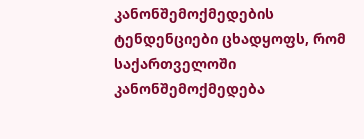კანონშემოქმედების ტენდენციები ცხადყოფს, რომ საქართველოში კანონშემოქმედება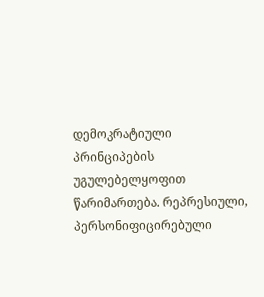დემოკრატიული პრინციპების უგულებელყოფით წარიმართება. რეპრესიული, პერსონიფიცირებული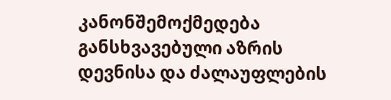კანონშემოქმედება განსხვავებული აზრის დევნისა და ძალაუფლების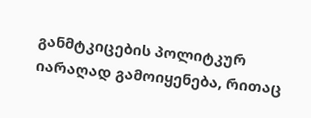განმტკიცების პოლიტკურ იარაღად გამოიყენება, რითაც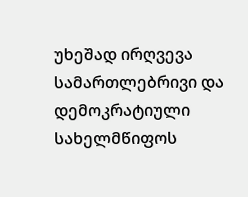უხეშად ირღვევა სამართლებრივი და დემოკრატიული სახელმწიფოს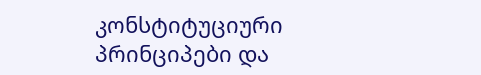კონსტიტუციური პრინციპები და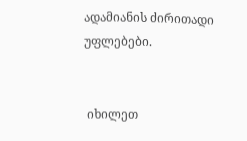ადამიანის ძირითადი უფლებები.


 იხილეთ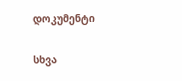დოკუმენტი

სხვა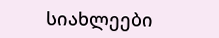სიახლეები